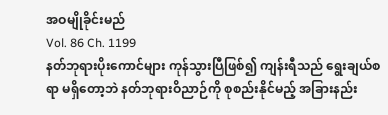အဝမျိုခိုင်းမည်
Vol. 86 Ch. 1199
နတ်ဘုရားပိုးကောင်များ ကုန်သွားပြီဖြစ်၍ ကျန်းရီသည် ရွေးချယ်စရာ မရှိတော့ဘဲ နတ်ဘုရားဝိညာဉ်ကို စုစည်းနိုင်မည့် အခြားနည်း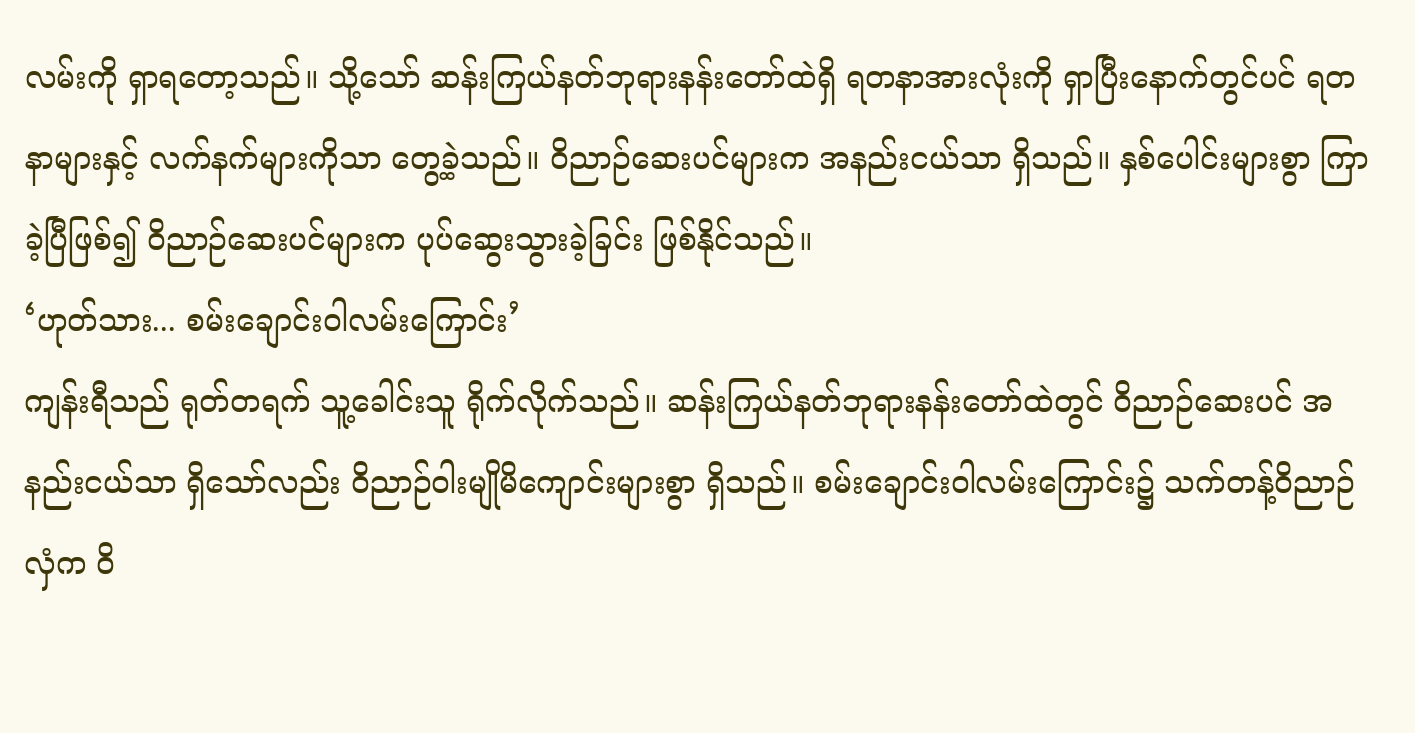လမ်းကို ရှာရတော့သည်။ သို့သော် ဆန်းကြယ်နတ်ဘုရားနန်းတော်ထဲရှိ ရတနာအားလုံးကို ရှာပြီးနောက်တွင်ပင် ရတနာများနှင့် လက်နက်များကိုသာ တွေ့ခဲ့သည်။ ဝိညာဉ်ဆေးပင်များက အနည်းငယ်သာ ရှိသည်။ နှစ်ပေါင်းများစွာ ကြာခဲ့ပြီဖြစ်၍ ဝိညာဉ်ဆေးပင်များက ပုပ်ဆွေးသွားခဲ့ခြင်း ဖြစ်နိုင်သည်။
‘ဟုတ်သား... စမ်းချောင်းဝါလမ်းကြောင်း’
ကျန်းရီသည် ရုတ်တရက် သူ့ခေါင်းသူ ရိုက်လိုက်သည်။ ဆန်းကြယ်နတ်ဘုရားနန်းတော်ထဲတွင် ဝိညာဉ်ဆေးပင် အနည်းငယ်သာ ရှိသော်လည်း ဝိညာဉ်ဝါးမျိုမိကျောင်းများစွာ ရှိသည်။ စမ်းချောင်းဝါလမ်းကြောင်း၌ သက်တန့်ဝိညာဉ်လှံက ဝိ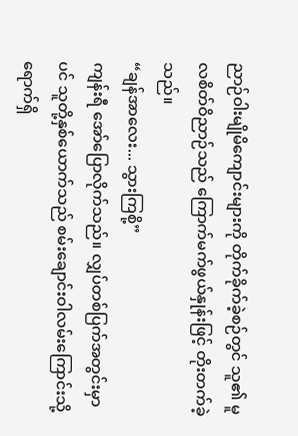ညာဉ်ဝါးမျိုမိကျောင်းများကို တိုက်ခိုက်ခဲ့စဉ်တွင် သူ၏ မူလစိတ်ဝိညာဉ်သည် ကြောက်မက်ဖွယ်နှုန်းဖြင့် တိုးတက်ခဲ့သည်။
“ချန်အာလေး... သွားကြစို့”
ကျန်းရီ အော်ပြောလိုက်သည်။ လျှပ်တစ်ပြက်အတွင်းမှာပင် သူတို့နှစ်ယောက်သည် စမ်းချောင်းဝါလမ်းကြောင်းသို့ ရောက်ရှိ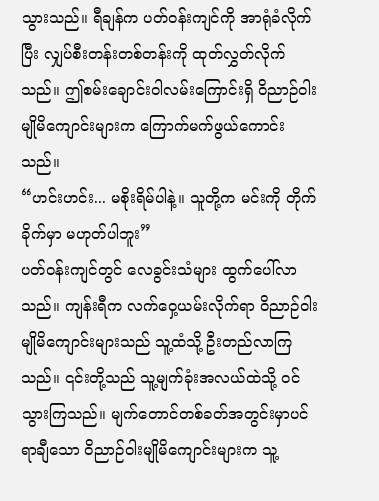သွားသည်။ ရီချန်က ပတ်ဝန်းကျင်ကို အာရုံခံလိုက်ပြီး လျှပ်စီးတန်းတစ်တန်းကို ထုတ်လွှတ်လိုက်သည်။ ဤစမ်းချောင်းဝါလမ်းကြောင်းရှိ ဝိညာဉ်ဝါးမျိုမိကျောင်းများက ကြောက်မက်ဖွယ်ကောင်းသည်။
“ဟင်းဟင်း... မစိုးရိမ်ပါနဲ့။ သူတို့က မင်းကို တိုက်ခိုက်မှာ မဟုတ်ပါဘူး”
ပတ်ဝန်းကျင်တွင် လေခွင်းသံများ ထွက်ပေါ်လာသည်။ ကျန်းရီက လက်ဝှေ့ယမ်းလိုက်ရာ ဝိညာဉ်ဝါးမျိုမိကျောင်းများသည် သူ့ထံသို့ ဦးတည်လာကြသည်။ ၎င်းတို့သည် သူ့မျက်ခုံးအလယ်ထဲသို့ ဝင်သွားကြသည်။ မျက်တောင်တစ်ခတ်အတွင်းမှာပင် ရာချီသော ဝိညာဉ်ဝါးမျိုမိကျောင်းများက သူ့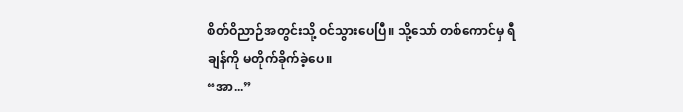စိတ်ဝိညာဉ်အတွင်းသို့ ဝင်သွားပေပြီ။ သို့သော် တစ်ကောင်မှ ရီချန်ကို မတိုက်ခိုက်ခဲ့ပေ။
“အာ...”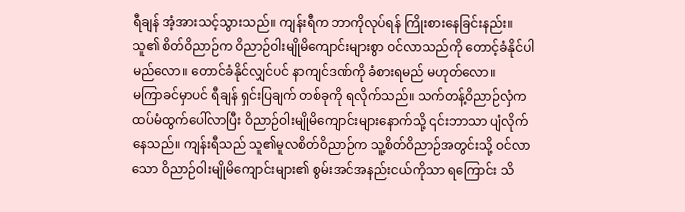ရီချန် အံ့အားသင့်သွားသည်။ ကျန်းရီက ဘာကိုလုပ်ရန် ကြိုးစားနေခြင်းနည်း။ သူ၏ စိတ်ဝိညာဉ်က ဝိညာဉ်ဝါးမျိုမိကျောင်းများစွာ ဝင်လာသည်ကို တောင့်ခံနိုင်ပါမည်လော။ တောင်ခံနိုင်လျှင်ပင် နာကျင်ဒဏ်ကို ခံစားရမည် မဟုတ်လော။
မကြာခင်မှာပင် ရီချန် ရှင်းပြချက် တစ်ခုကို ရလိုက်သည်။ သက်တန့်ဝိညာဉ်လှံက ထပ်မံထွက်ပေါ်လာပြီး ဝိညာဉ်ဝါးမျိုမိကျောင်းများနောက်သို့ ၎င်းဘာသာ ပျံလိုက်နေသည်။ ကျန်းရီသည် သူ၏မူလစိတ်ဝိညာဉ်က သူ့စိတ်ဝိညာဉ်အတွင်းသို့ ဝင်လာသော ဝိညာဉ်ဝါးမျိုမိကျောင်းများ၏ စွမ်းအင်အနည်းငယ်ကိုသာ ရကြောင်း သိ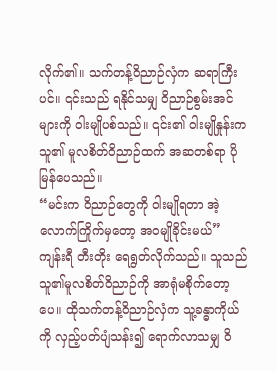လိုက်၏။ သက်တန့်ဝိညာဉ်လှံက ဆရာကြီးပင်။ ၎င်းသည် ရနိုင်သမျှ ဝိညာဉ်စွမ်းအင်များကို ဝါးမျိုပစ်သည်။ ၎င်း၏ ဝါးမျိုနှုန်းက သူ၏ မူလစိတ်ဝိညာဉ်ထက် အဆတစ်ရာ ပိုမြန်ပေသည်။
“မင်းက ဝိညာဉ်တွေကို ဝါးမျိုရတာ အဲ့လောက်ကြိုက်မှတော့ အဝမျိုခိုင်းမယ်”
ကျန်းရီ တီးတိုး ရေရွတ်လိုက်သည်။ သူသည် သူ၏မူလစိတ်ဝိညာဉ်ကို အာရုံမစိုက်တော့ပေ။ ထိုသက်တန့်ဝိညာဉ်လှံက သူ့ခန္ဓာကိုယ်ကို လှည့်ပတ်ပျံသန်း၍ ရောက်လာသမျှ ဝိ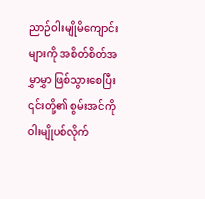ညာဉ်ဝါးမျိုမိကျောင်းများကို အစိတ်စိတ်အမွှာမွှာ ဖြစ်သွားစေပြီး ၎င်းတို့၏ စွမ်းအင်ကို ဝါးမျိုပစ်လိုက်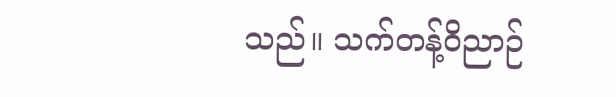သည်။ သက်တန့်ဝိညာဉ်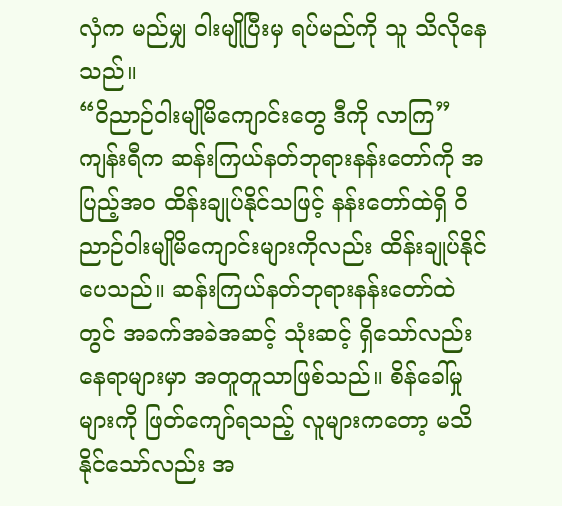လှံက မည်မျှ ဝါးမျိုပြီးမှ ရပ်မည်ကို သူ သိလိုနေသည်။
“ဝိညာဉ်ဝါးမျိုမိကျောင်းတွေ ဒီကို လာကြ”
ကျန်းရီက ဆန်းကြယ်နတ်ဘုရားနန်းတော်ကို အပြည့်အဝ ထိန်းချုပ်နိုင်သဖြင့် နန်းတော်ထဲရှိ ဝိညာဉ်ဝါးမျိုမိကျောင်းများကိုလည်း ထိန်းချုပ်နိုင်ပေသည်။ ဆန်းကြယ်နတ်ဘုရားနန်းတော်ထဲတွင် အခက်အခဲအဆင့် သုံးဆင့် ရှိသော်လည်း နေရာများမှာ အတူတူသာဖြစ်သည်။ စိန်ခေါ်မှုများကို ဖြတ်ကျော်ရသည့် လူများကတော့ မသိနိုင်သော်လည်း အ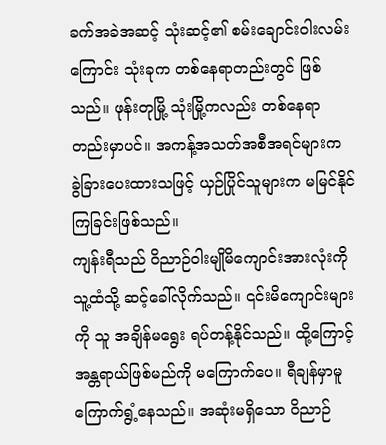ခက်အခဲအဆင့် သုံးဆင့်၏ စမ်းချောင်းဝါးလမ်းကြောင်း သုံးခုက တစ်နေရာတည်းတွင် ဖြစ်သည်။ ဖုန်းတုမြို့ သုံးမြို့ကလည်း တစ်နေရာတည်းမှာပင်။ အကန့်အသတ်အစီအရင်များက ခွဲခြားပေးထားသဖြင့် ယှဉ်ပြိုင်သူများက မမြင်နိုင်ကြခြင်းဖြစ်သည်။
ကျန်းရီသည် ဝိညာဉ်ဝါးမျိုမိကျောင်းအားလုံးကို သူ့ထံသို့ ဆင့်ခေါ်လိုက်သည်။ ၎င်းမိကျောင်းများကို သူ အချိန်မရွေး ရပ်တန့်နိုင်သည်။ ထို့ကြောင့် အန္တရာယ်ဖြစ်မည်ကို မကြောက်ပေ။ ရီချန်မှာမူ ကြောက်ရွံ့နေသည်။ အဆုံးမရှိသော ဝိညာဉ်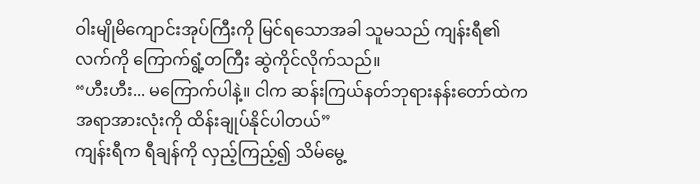ဝါးမျိုမိကျောင်းအုပ်ကြီးကို မြင်ရသောအခါ သူမသည် ကျန်းရီ၏ လက်ကို ကြောက်ရွံ့တကြီး ဆွဲကိုင်လိုက်သည်။
“ဟီးဟီး... မကြောက်ပါနဲ့။ ငါက ဆန်းကြယ်နတ်ဘုရားနန်းတော်ထဲက အရာအားလုံးကို ထိန်းချုပ်နိုင်ပါတယ်”
ကျန်းရီက ရီချန်ကို လှည့်ကြည့်၍ သိမ်မွေ့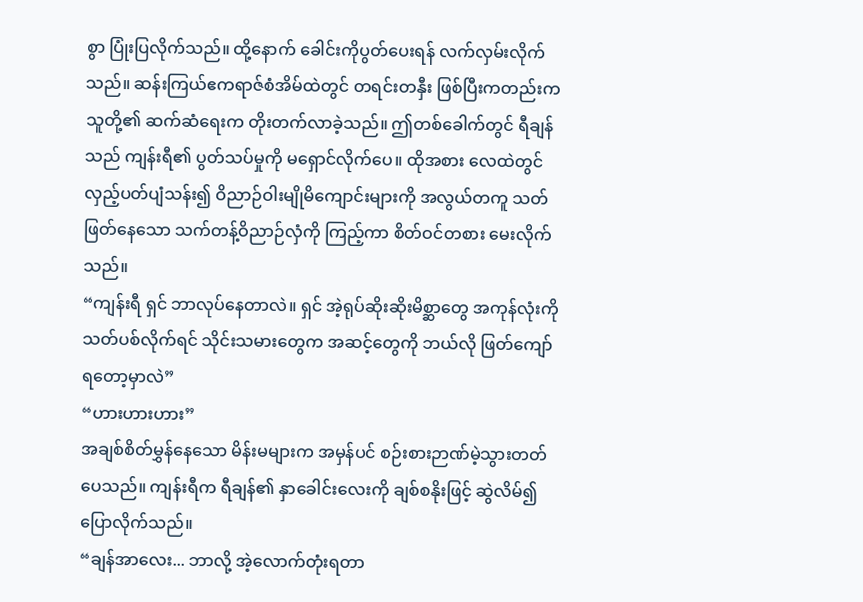စွာ ပြုံးပြလိုက်သည်။ ထို့နောက် ခေါင်းကိုပွတ်ပေးရန် လက်လှမ်းလိုက်သည်။ ဆန်းကြယ်ဧကရာဇ်စံအိမ်ထဲတွင် တရင်းတနှီး ဖြစ်ပြီးကတည်းက သူတို့၏ ဆက်ဆံရေးက တိုးတက်လာခဲ့သည်။ ဤတစ်ခေါက်တွင် ရီချန်သည် ကျန်းရီ၏ ပွတ်သပ်မှုကို မရှောင်လိုက်ပေ။ ထိုအစား လေထဲတွင် လှည့်ပတ်ပျံသန်း၍ ဝိညာဉ်ဝါးမျိုမိကျောင်းများကို အလွယ်တကူ သတ်ဖြတ်နေသော သက်တန့်ဝိညာဉ်လှံကို ကြည့်ကာ စိတ်ဝင်တစား မေးလိုက်သည်။
“ကျန်းရီ ရှင် ဘာလုပ်နေတာလဲ။ ရှင် အဲ့ရုပ်ဆိုးဆိုးမိစ္ဆာတွေ အကုန်လုံးကို သတ်ပစ်လိုက်ရင် သိုင်းသမားတွေက အဆင့်တွေကို ဘယ်လို ဖြတ်ကျော်ရတော့မှာလဲ”
“ဟားဟားဟား”
အချစ်စိတ်မွှန်နေသော မိန်းမများက အမှန်ပင် စဉ်းစားဉာဏ်မဲ့သွားတတ်ပေသည်။ ကျန်းရီက ရီချန်၏ နှာခေါင်းလေးကို ချစ်စနိုးဖြင့် ဆွဲလိမ်၍ ပြောလိုက်သည်။
“ချန်အာလေး... ဘာလို့ အဲ့လောက်တုံးရတာ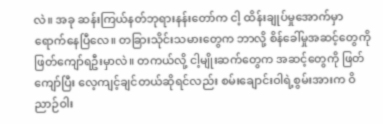လဲ။ အခု ဆန်းကြယ်နတ်ဘုရားနန်းတော်က ငါ့ ထိန်းချုပ်မှုအောက်မှာ ရောက်နေပြီလေ။ တခြားသိုင်းသမားတွေက ဘာလို့ စိန်ခေါ်မှုအဆင့်တွေကို ဖြတ်ကျော်ရဦးမှာလဲ။ တကယ်လို့ ငါ့မျိုးဆက်တွေက အဆင့်တွေကို ဖြတ်ကျော်ပြီး လေ့ကျင့်ချင်တယ်ဆိုရင်လည်း စမ်းချောင်းဝါရဲ့စွမ်းအားက ဝိညာဉ်ဝါး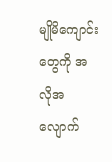မျိုမိကျောင်းတွေကို အလိုအလျောက်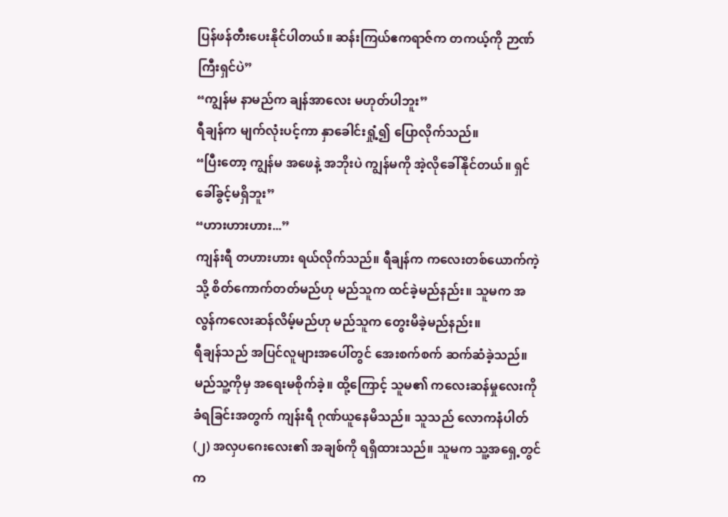ပြန်ဖန်တီးပေးနိုင်ပါတယ်။ ဆန်းကြယ်ဧကရာဇ်က တကယ့်ကို ဉာဏ်ကြီးရှင်ပဲ”
“ကျွန်မ နာမည်က ချန်အာလေး မဟုတ်ပါဘူး”
ရီချန်က မျက်လုံးပင့်ကာ နှာခေါင်းရှုံ့၍ ပြောလိုက်သည်။
“ပြီးတော့ ကျွန်မ အဖေနဲ့ အဘိုးပဲ ကျွန်မကို အဲ့လိုခေါ်နိုင်တယ်။ ရှင် ခေါ်ခွင့်မရှိဘူး”
“ဟားဟားဟား...”
ကျန်းရီ တဟားဟား ရယ်လိုက်သည်။ ရီချန်က ကလေးတစ်ယောက်ကဲ့သို့ စိတ်ကောက်တတ်မည်ဟု မည်သူက ထင်ခဲ့မည်နည်း။ သူမက အလွန်ကလေးဆန်လိမ့်မည်ဟု မည်သူက တွေးမိခဲ့မည်နည်း။
ရီချန်သည် အပြင်လူများအပေါ်တွင် အေးစက်စက် ဆက်ဆံခဲ့သည်။ မည်သူ့ကိုမှ အရေးမစိုက်ခဲ့။ ထို့ကြောင့် သူမ၏ ကလေးဆန်မှုလေးကို ခံရခြင်းအတွက် ကျန်းရီ ဂုဏ်ယူနေမိသည်။ သူသည် လောကနံပါတ်(၂) အလှပဂေးလေး၏ အချစ်ကို ရရှိထားသည်။ သူမက သူ့အရှေ့တွင် က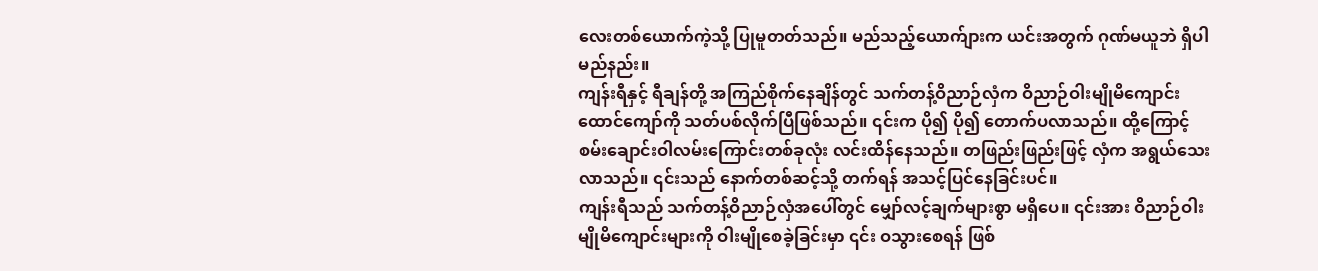လေးတစ်ယောက်ကဲ့သို့ ပြုမူတတ်သည်။ မည်သည့်ယောက်ျားက ယင်းအတွက် ဂုဏ်မယူဘဲ ရှိပါမည်နည်း။
ကျန်းရီနှင့် ရီချန်တို့ အကြည်စိုက်နေချိန်တွင် သက်တန့်ဝိညာဉ်လှံက ဝိညာဉ်ဝါးမျိုမိကျောင်း ထောင်ကျော်ကို သတ်ပစ်လိုက်ပြီဖြစ်သည်။ ၎င်းက ပို၍ ပို၍ တောက်ပလာသည်။ ထို့ကြောင့် စမ်းချောင်းဝါလမ်းကြောင်းတစ်ခုလုံး လင်းထိန်နေသည်။ တဖြည်းဖြည်းဖြင့် လှံက အရွယ်သေးလာသည်။ ၎င်းသည် နောက်တစ်ဆင့်သို့ တက်ရန် အသင့်ပြင်နေခြင်းပင်။
ကျန်းရီသည် သက်တန့်ဝိညာဉ်လှံအပေါ်တွင် မျှော်လင့်ချက်များစွာ မရှိပေ။ ၎င်းအား ဝိညာဉ်ဝါးမျိုမိကျောင်းများကို ဝါးမျိုစေခဲ့ခြင်းမှာ ၎င်း ဝသွားစေရန် ဖြစ်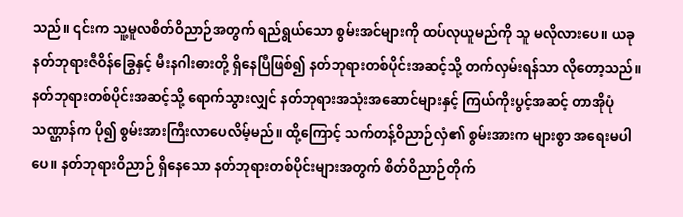သည်။ ၎င်းက သူ့မူလစိတ်ဝိညာဉ်အတွက် ရည်ရွယ်သော စွမ်းအင်များကို ထပ်လုယူမည်ကို သူ မလိုလားပေ။ ယခု နတ်ဘုရားဇီဝိန်ခြွေနှင့် မီးနဂါးဓားတို့ ရှိနေပြီဖြစ်၍ နတ်ဘုရားတစ်ပိုင်းအဆင့်သို့ တက်လှမ်းရန်သာ လိုတော့သည်။ နတ်ဘုရားတစ်ပိုင်းအဆင့်သို့ ရောက်သွားလျှင် နတ်ဘုရားအသုံးအဆောင်များနှင့် ကြယ်ကိုးပွင့်အဆင့် တာအိုပုံသဏ္ဌာန်က ပို၍ စွမ်းအားကြီးလာပေလိမ့်မည်။ ထို့ကြောင့် သက်တန့်ဝိညာဉ်လှံ၏ စွမ်းအားက များစွာ အရေးမပါပေ။ နတ်ဘုရားဝိညာဉ် ရှိနေသော နတ်ဘုရားတစ်ပိုင်းများအတွက် စိတ်ဝိညာဉ်တိုက်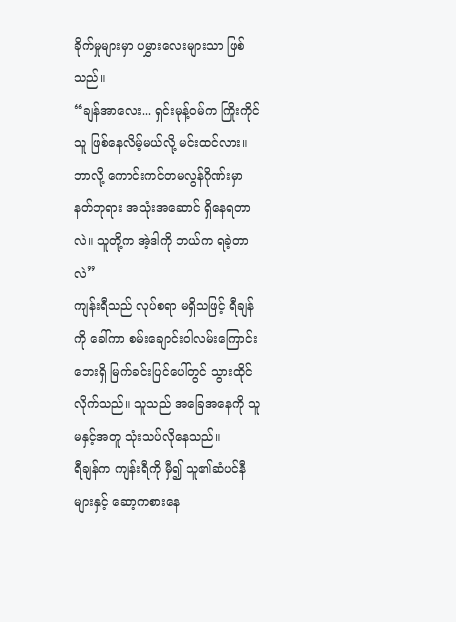ခိုက်မှုများမှာ ပမွှားလေးများသာ ဖြစ်သည်။
“ချန်အာလေး... ရှင်းမုန့်ဝမ်က ကြိုးကိုင်သူ ဖြစ်နေလိမ့်မယ်လို့ မင်းထင်လား။ ဘာလို့ ကောင်းကင်တမလွန်ဂိုဏ်းမှာ နတ်ဘုရား အသုံးအဆောင် ရှိနေရတာလဲ။ သူတို့က အဲ့ဒါကို ဘယ်က ရခဲ့တာလဲ”
ကျန်းရီသည် လုပ်စရာ မရှိသဖြင့် ရီချန်ကို ခေါ်ကာ စမ်းချောင်းဝါလမ်းကြောင်းဘေးရှိ မြက်ခင်းပြင်ပေါ်တွင် သွားထိုင်လိုက်သည်။ သူသည် အခြေအနေကို သူမနှင့်အတူ သုံးသပ်လိုနေသည်။
ရီချန်က ကျန်းရီကို မှီ၍ သူ၏ဆံပင်နီများနှင့် ဆော့ကစားနေ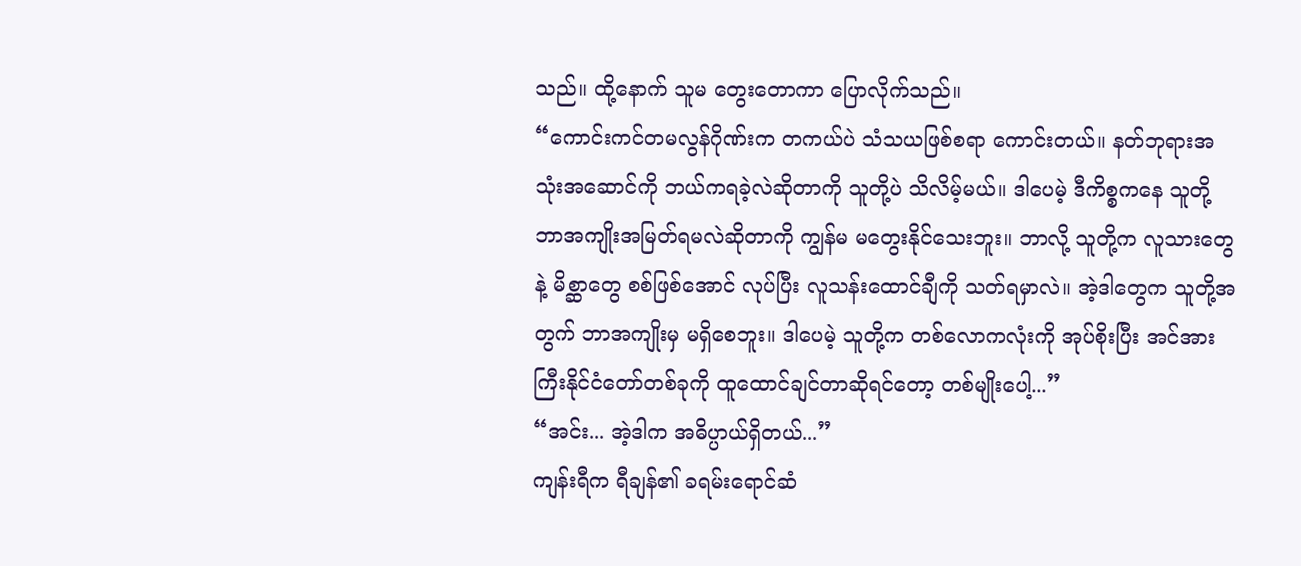သည်။ ထို့နောက် သူမ တွေးတောကာ ပြောလိုက်သည်။
“ကောင်းကင်တမလွန်ဂိုဏ်းက တကယ်ပဲ သံသယဖြစ်စရာ ကောင်းတယ်။ နတ်ဘုရားအသုံးအဆောင်ကို ဘယ်ကရခဲ့လဲဆိုတာကို သူတို့ပဲ သိလိမ့်မယ်။ ဒါပေမဲ့ ဒီကိစ္စကနေ သူတို့ ဘာအကျိုးအမြတ်ရမလဲဆိုတာကို ကျွန်မ မတွေးနိုင်သေးဘူး။ ဘာလို့ သူတို့က လူသားတွေနဲ့ မိစ္ဆာတွေ စစ်ဖြစ်အောင် လုပ်ပြီး လူသန်းထောင်ချီကို သတ်ရမှာလဲ။ အဲ့ဒါတွေက သူတို့အတွက် ဘာအကျိုးမှ မရှိစေဘူး။ ဒါပေမဲ့ သူတို့က တစ်လောကလုံးကို အုပ်စိုးပြီး အင်အားကြီးနိုင်ငံတော်တစ်ခုကို ထူထောင်ချင်တာဆိုရင်တော့ တစ်မျိုးပေါ့...”
“အင်း... အဲ့ဒါက အဓိပ္ပာယ်ရှိတယ်...”
ကျန်းရီက ရီချန်၏ ခရမ်းရောင်ဆံ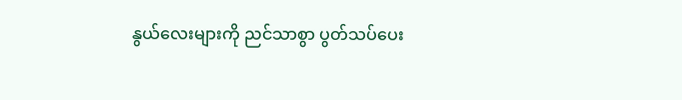နွယ်လေးများကို ညင်သာစွာ ပွတ်သပ်ပေး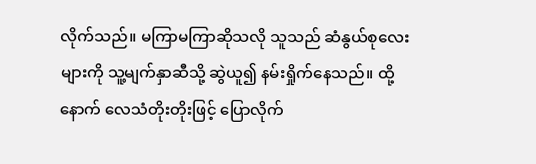လိုက်သည်။ မကြာမကြာဆိုသလို သူသည် ဆံနွယ်စုလေးများကို သူ့မျက်နှာဆီသို့ ဆွဲယူ၍ နမ်းရှိုက်နေသည်။ ထို့နောက် လေသံတိုးတိုးဖြင့် ပြောလိုက်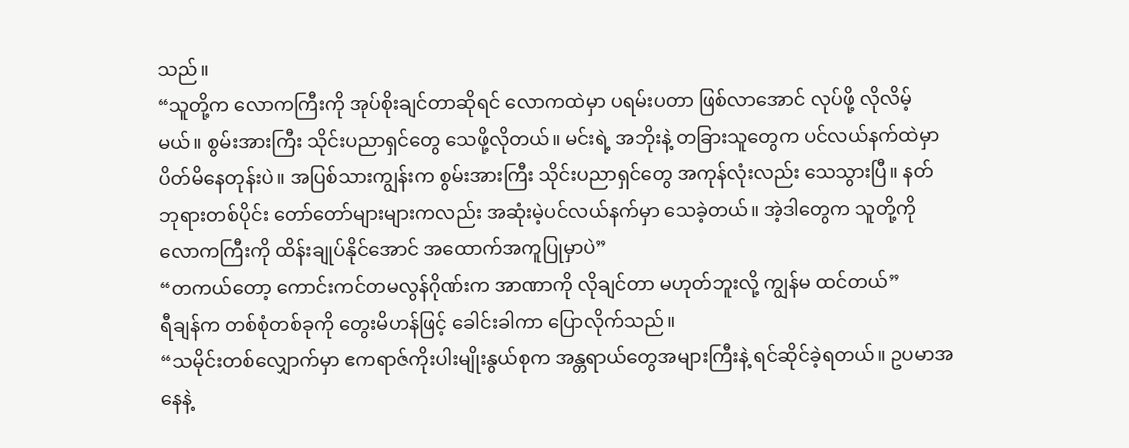သည်။
“သူတို့က လောကကြီးကို အုပ်စိုးချင်တာဆိုရင် လောကထဲမှာ ပရမ်းပတာ ဖြစ်လာအောင် လုပ်ဖို့ လိုလိမ့်မယ်။ စွမ်းအားကြီး သိုင်းပညာရှင်တွေ သေဖို့လိုတယ်။ မင်းရဲ့ အဘိုးနဲ့ တခြားသူတွေက ပင်လယ်နက်ထဲမှာ ပိတ်မိနေတုန်းပဲ။ အပြစ်သားကျွန်းက စွမ်းအားကြီး သိုင်းပညာရှင်တွေ အကုန်လုံးလည်း သေသွားပြီ။ နတ်ဘုရားတစ်ပိုင်း တော်တော်များများကလည်း အဆုံးမဲ့ပင်လယ်နက်မှာ သေခဲ့တယ်။ အဲ့ဒါတွေက သူတို့ကို လောကကြီးကို ထိန်းချုပ်နိုင်အောင် အထောက်အကူပြုမှာပဲ”
“တကယ်တော့ ကောင်းကင်တမလွန်ဂိုဏ်းက အာဏာကို လိုချင်တာ မဟုတ်ဘူးလို့ ကျွန်မ ထင်တယ်”
ရီချန်က တစ်စုံတစ်ခုကို တွေးမိဟန်ဖြင့် ခေါင်းခါကာ ပြောလိုက်သည်။
“သမိုင်းတစ်လျှောက်မှာ ဧကရာဇ်ကိုးပါးမျိုးနွယ်စုက အန္တရာယ်တွေအများကြီးနဲ့ ရင်ဆိုင်ခဲ့ရတယ်။ ဥပမာအနေနဲ့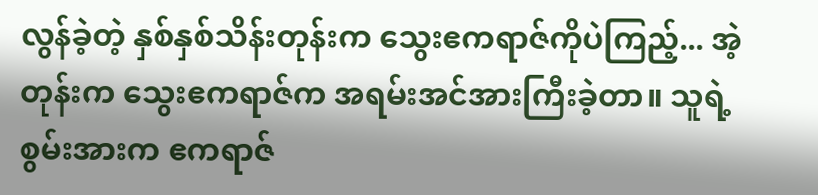လွန်ခဲ့တဲ့ နှစ်နှစ်သိန်းတုန်းက သွေးဧကရာဇ်ကိုပဲကြည့်... အဲ့တုန်းက သွေးဧကရာဇ်က အရမ်းအင်အားကြီးခဲ့တာ။ သူရဲ့စွမ်းအားက ဧကရာဇ်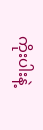ကိုးပါးနဲ့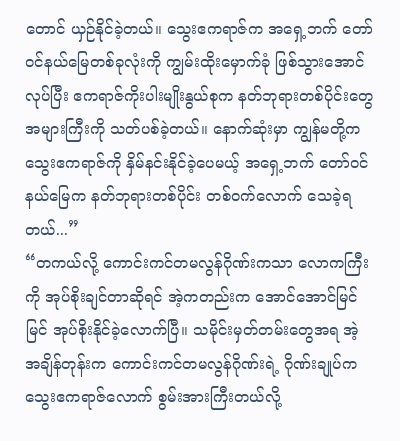တောင် ယှဉ်နိုင်ခဲ့တယ်။ သွေးဧကရာဇ်က အရှေ့ဘက် တော်ဝင်နယ်မြေတစ်ခုလုံးကို ကျွမ်းထိုးမှောက်ခုံ ဖြစ်သွားအောင် လုပ်ပြီး ဧကရာဇ်ကိုးပါးမျိုးနွယ်စုက နတ်ဘုရားတစ်ပိုင်းတွေ အများကြီးကို သတ်ပစ်ခဲ့တယ်။ နောက်ဆုံးမှာ ကျွန်မတို့က သွေးဧကရာဇ်ကို နှိမ်နင်းနိုင်ခဲ့ပေမယ့် အရှေ့ဘက် တော်ဝင်နယ်မြေက နတ်ဘုရားတစ်ပိုင်း တစ်ဝက်လောက် သေခဲ့ရတယ်...”
“တကယ်လို့ ကောင်းကင်တမလွန်ဂိုဏ်းကသာ လောကကြီးကို အုပ်စိုးချင်တာဆိုရင် အဲ့ကတည်းက အောင်အောင်မြင်မြင် အုပ်စိုးနိုင်ခဲ့လောက်ပြီ။ သမိုင်းမှတ်တမ်းတွေအရ အဲ့အချိန်တုန်းက ကောင်းကင်တမလွန်ဂိုဏ်းရဲ့ ဂိုဏ်းချုပ်က သွေးဧကရာဇ်လောက် စွမ်းအားကြီးတယ်လို့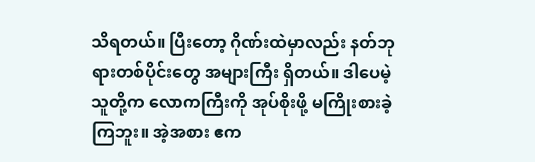သိရတယ်။ ပြီးတော့ ဂိုဏ်းထဲမှာလည်း နတ်ဘုရားတစ်ပိုင်းတွေ အများကြီး ရှိတယ်။ ဒါပေမဲ့ သူတို့က လောကကြီးကို အုပ်စိုးဖို့ မကြိုးစားခဲ့ကြဘူး။ အဲ့အစား ဧက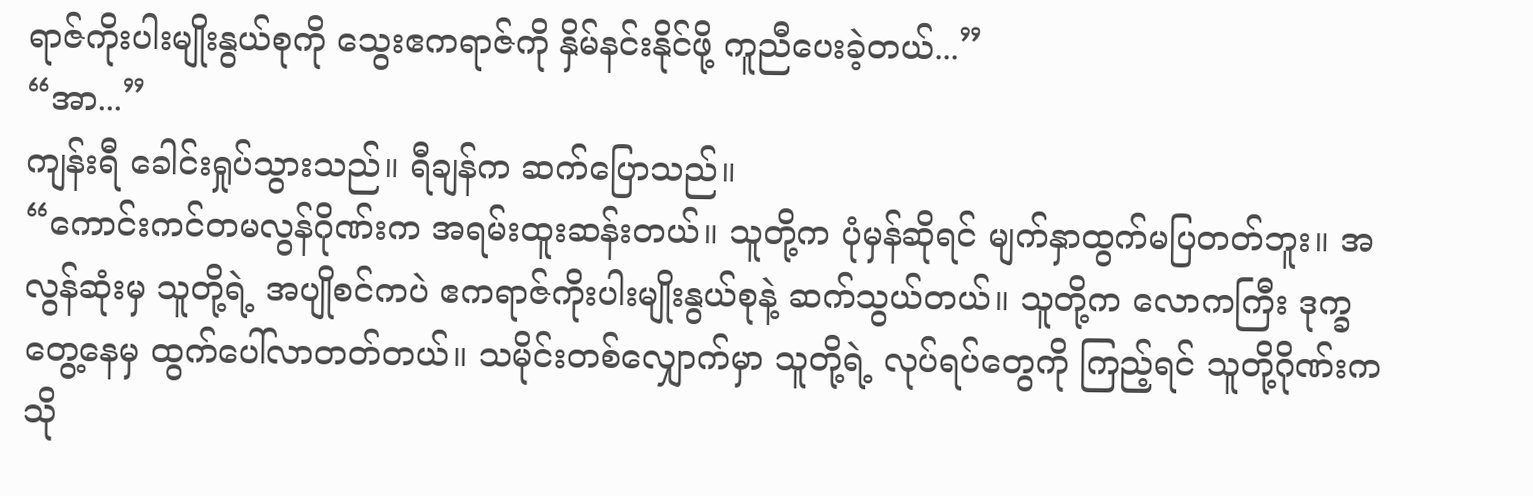ရာဇ်ကိုးပါးမျိုးနွယ်စုကို သွေးဧကရာဇ်ကို နှိမ်နင်းနိုင်ဖို့ ကူညီပေးခဲ့တယ်...”
“အာ...”
ကျန်းရီ ခေါင်းရှုပ်သွားသည်။ ရီချန်က ဆက်ပြောသည်။
“ကောင်းကင်တမလွန်ဂိုဏ်းက အရမ်းထူးဆန်းတယ်။ သူတို့က ပုံမှန်ဆိုရင် မျက်နှာထွက်မပြတတ်ဘူး။ အလွန်ဆုံးမှ သူတို့ရဲ့ အပျိုစင်ကပဲ ဧကရာဇ်ကိုးပါးမျိုးနွယ်စုနဲ့ ဆက်သွယ်တယ်။ သူတို့က လောကကြီး ဒုက္ခတွေ့နေမှ ထွက်ပေါ်လာတတ်တယ်။ သမိုင်းတစ်လျှောက်မှာ သူတို့ရဲ့ လုပ်ရပ်တွေကို ကြည့်ရင် သူတို့ဂိုဏ်းက သို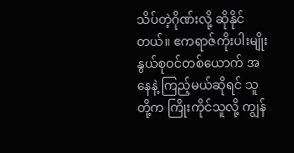သိပ်တဲ့ဂိုဏ်းလို့ ဆိုနိုင်တယ်။ ဧကရာဇ်ကိုးပါးမျိုးနွယ်စုဝင်တစ်ယောက် အနေနဲ့ ကြည့်မယ်ဆိုရင် သူတို့က ကြိုးကိုင်သူလို့ ကျွန်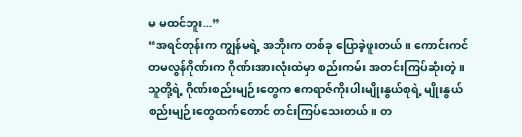မ မထင်ဘူး...”
“အရင်တုန်းက ကျွန်မရဲ့ အဘိုးက တစ်ခု ပြောခဲ့ဖူးတယ်။ ကောင်းကင်တမလွန်ဂိုဏ်းက ဂိုဏ်းအားလုံးထဲမှာ စည်းကမ်း အတင်းကြပ်ဆုံးတဲ့။ သူတို့ရဲ့ ဂိုဏ်းစည်းမျဉ်းတွေက ဧကရာဇ်ကိုးပါးမျိုးနွယ်စုရဲ့ မျိုးနွယ်စည်းမျဉ်းတွေထက်တောင် တင်းကြပ်သေးတယ်။ တ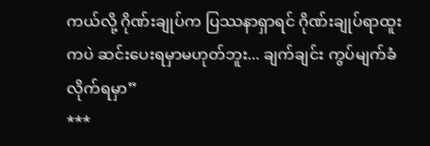ကယ်လို့ ဂိုဏ်းချုပ်က ပြဿနာရှာရင် ဂိုဏ်းချုပ်ရာထူးကပဲ ဆင်းပေးရမှာမဟုတ်ဘူး... ချက်ချင်း ကွပ်မျက်ခံလိုက်ရမှာ”
***